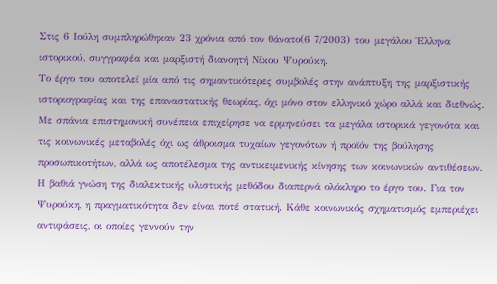Στις 6 Ιούλη συμπληρώθηκαν 23 χρόνια από τον θάνατο(6 7/2003) του μεγάλου Έλληνα ιστορικού, συγγραφέα και μαρξιστή διανοητή Νίκου Ψυρούκη.
Το έργο του αποτελεί μία από τις σημαντικότερες συμβολές στην ανάπτυξη της μαρξιστικής ιστοριογραφίας και της επαναστατικής θεωρίας, όχι μόνο στον ελληνικό χώρο αλλά και διεθνώς.
Με σπάνια επιστημονική συνέπεια επιχείρησε να ερμηνεύσει τα μεγάλα ιστορικά γεγονότα και τις κοινωνικές μεταβολές όχι ως άθροισμα τυχαίων γεγονότων ή προϊόν της βούλησης προσωπικοτήτων, αλλά ως αποτέλεσμα της αντικειμενικής κίνησης των κοινωνικών αντιθέσεων.
Η βαθιά γνώση της διαλεκτικής υλιστικής μεθόδου διαπερνά ολόκληρο το έργο του. Για τον Ψυρούκη, η πραγματικότητα δεν είναι ποτέ στατική. Κάθε κοινωνικός σχηματισμός εμπεριέχει αντιφάσεις, οι οποίες γεννούν την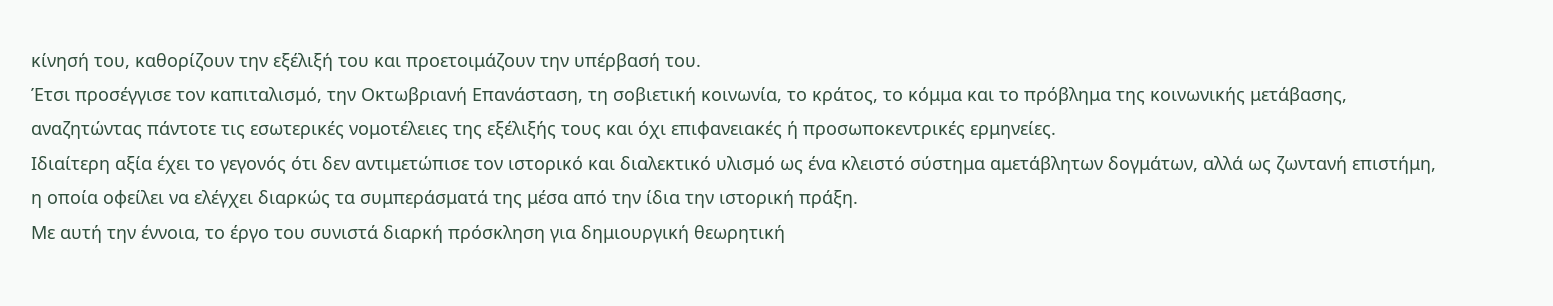κίνησή του, καθορίζουν την εξέλιξή του και προετοιμάζουν την υπέρβασή του.
Έτσι προσέγγισε τον καπιταλισμό, την Οκτωβριανή Επανάσταση, τη σοβιετική κοινωνία, το κράτος, το κόμμα και το πρόβλημα της κοινωνικής μετάβασης, αναζητώντας πάντοτε τις εσωτερικές νομοτέλειες της εξέλιξής τους και όχι επιφανειακές ή προσωποκεντρικές ερμηνείες.
Ιδιαίτερη αξία έχει το γεγονός ότι δεν αντιμετώπισε τον ιστορικό και διαλεκτικό υλισμό ως ένα κλειστό σύστημα αμετάβλητων δογμάτων, αλλά ως ζωντανή επιστήμη, η οποία οφείλει να ελέγχει διαρκώς τα συμπεράσματά της μέσα από την ίδια την ιστορική πράξη.
Με αυτή την έννοια, το έργο του συνιστά διαρκή πρόσκληση για δημιουργική θεωρητική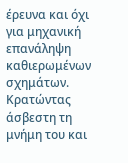έρευνα και όχι για μηχανική επανάληψη καθιερωμένων σχημάτων.
Κρατώντας άσβεστη τη μνήμη του και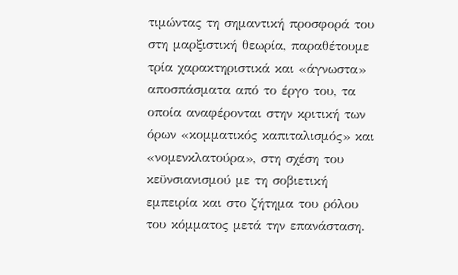τιμώντας τη σημαντική προσφορά του στη μαρξιστική θεωρία, παραθέτουμε τρία χαρακτηριστικά και «άγνωστα» αποσπάσματα από το έργο του, τα οποία αναφέρονται στην κριτική των όρων «κομματικός καπιταλισμός» και «νομενκλατούρα», στη σχέση του κεϋνσιανισμού με τη σοβιετική εμπειρία και στο ζήτημα του ρόλου του κόμματος μετά την επανάσταση.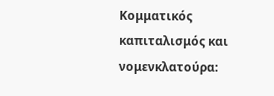Κομματικός καπιταλισμός και νομενκλατούρα: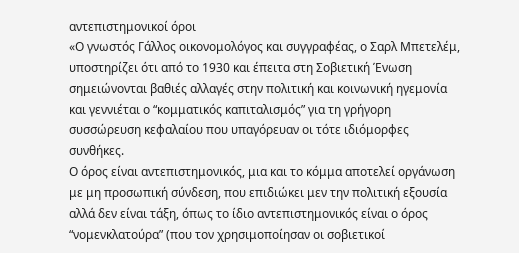αντεπιστημονικοί όροι
«Ο γνωστός Γάλλος οικονομολόγος και συγγραφέας, ο Σαρλ Μπετελέμ, υποστηρίζει ότι από το 1930 και έπειτα στη Σοβιετική Ένωση σημειώνονται βαθιές αλλαγές στην πολιτική και κοινωνική ηγεμονία και γεννιέται ο “κομματικός καπιταλισμός” για τη γρήγορη συσσώρευση κεφαλαίου που υπαγόρευαν οι τότε ιδιόμορφες συνθήκες.
Ο όρος είναι αντεπιστημονικός, μια και το κόμμα αποτελεί οργάνωση με μη προσωπική σύνδεση, που επιδιώκει μεν την πολιτική εξουσία αλλά δεν είναι τάξη, όπως το ίδιο αντεπιστημονικός είναι ο όρος “νομενκλατούρα” (που τον χρησιμοποίησαν οι σοβιετικοί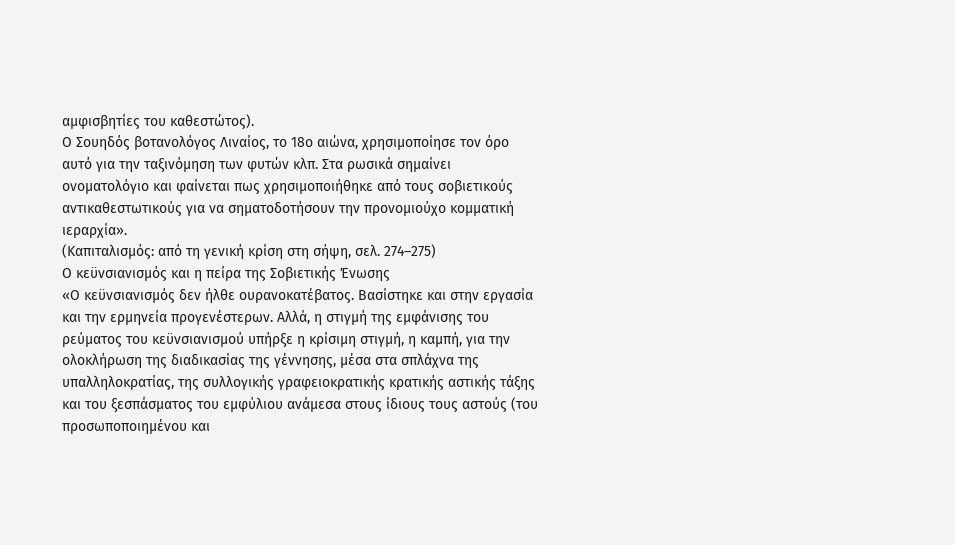αμφισβητίες του καθεστώτος).
Ο Σουηδός βοτανολόγος Λιναίος, το 18ο αιώνα, χρησιμοποίησε τον όρο αυτό για την ταξινόμηση των φυτών κλπ. Στα ρωσικά σημαίνει ονοματολόγιο και φαίνεται πως χρησιμοποιήθηκε από τους σοβιετικούς αντικαθεστωτικούς για να σηματοδοτήσουν την προνομιούχο κομματική ιεραρχία».
(Καπιταλισμός: από τη γενική κρίση στη σήψη, σελ. 274–275)
Ο κεϋνσιανισμός και η πείρα της Σοβιετικής Ένωσης
«Ο κεϋνσιανισμός δεν ήλθε ουρανοκατέβατος. Βασίστηκε και στην εργασία και την ερμηνεία προγενέστερων. Αλλά, η στιγμή της εμφάνισης του ρεύματος του κεϋνσιανισμού υπήρξε η κρίσιμη στιγμή, η καμπή, για την ολοκλήρωση της διαδικασίας της γέννησης, μέσα στα σπλάχνα της υπαλληλοκρατίας, της συλλογικής γραφειοκρατικής κρατικής αστικής τάξης και του ξεσπάσματος του εμφύλιου ανάμεσα στους ίδιους τους αστούς (του προσωποποιημένου και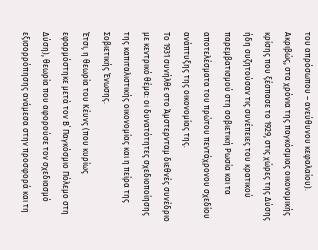του απρόσωπου – ανεύθυνου κεφαλαίου).
Ακριβώς, στα χρόνια της παγκόσμιας οικονομικής κρίσης που ξέσπασε το 1929, στις χώρες της Δύσης ήδη συζητούσαν τις συνέπειες του κρατικού παρεμβατισμού στη σοβιετική Ρωσία και τα αποτελέσματα του πρώτου πεντάχρονου σχεδίου ανάπτυξης της οικονομίας της.
Το 1931 συνήλθε στο Άμστερνταμ διεθνές συνέδριο με κεντρικό θέμα: οι δυνατότητες σχεδιοποίησης της καπιταλιστικής οικονομίας και η πείρα της Σοβιετικής Ένωσης.
Έτσι, η θεωρία του Κέυνς (που κυρίως εφαρμόστηκε μετά τον Β΄ Παγκόσμιο Πόλεμο στη Δύση), θεωρία που αφορούσε τον σχεδιασμό εξισορρόπησης ανάμεσα στην προσφορά και τη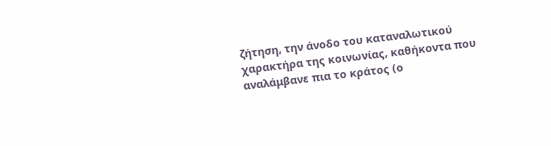ζήτηση, την άνοδο του καταναλωτικού χαρακτήρα της κοινωνίας, καθήκοντα που αναλάμβανε πια το κράτος (ο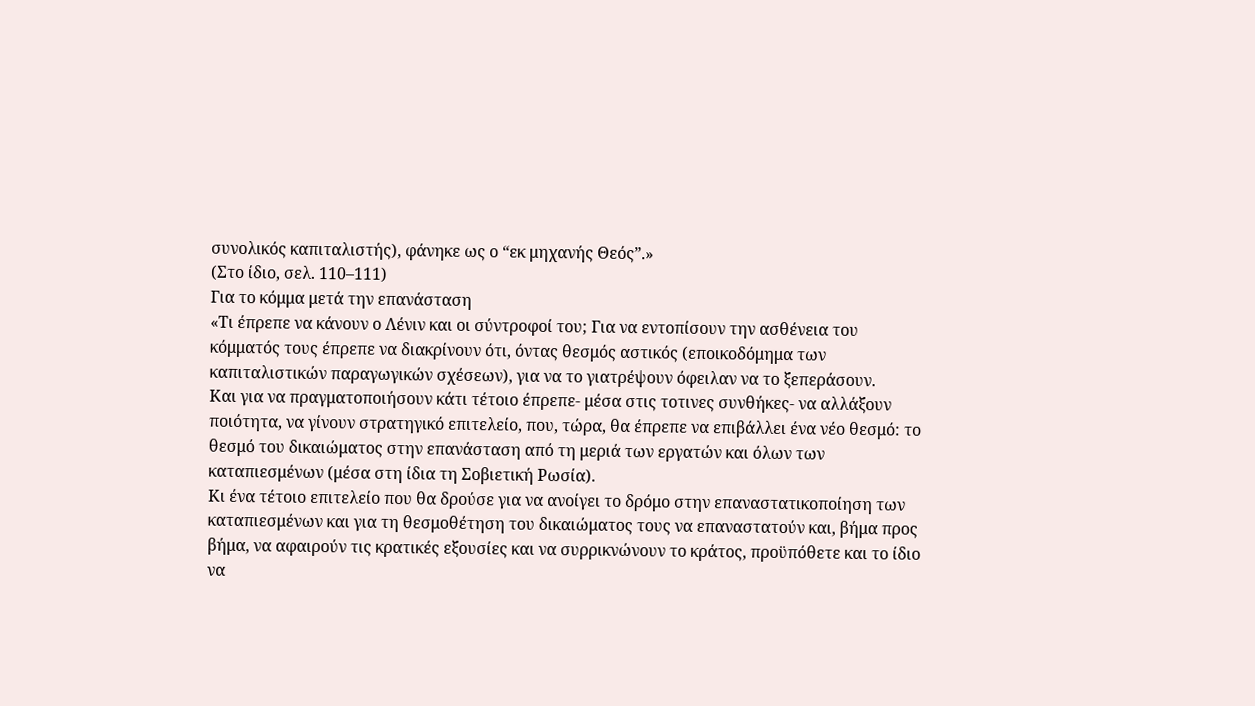συνολικός καπιταλιστής), φάνηκε ως ο “εκ μηχανής Θεός”.»
(Στο ίδιο, σελ. 110–111)
Για το κόμμα μετά την επανάσταση
«Τι έπρεπε να κάνουν ο Λένιν και οι σύντροφοί του; Για να εντοπίσουν την ασθένεια του κόμματός τους έπρεπε να διακρίνουν ότι, όντας θεσμός αστικός (εποικοδόμημα των καπιταλιστικών παραγωγικών σχέσεων), για να το γιατρέψουν όφειλαν να το ξεπεράσουν.
Και για να πραγματοποιήσουν κάτι τέτοιο έπρεπε- μέσα στις τοτινες συνθήκες- να αλλάξουν ποιότητα, να γίνουν στρατηγικό επιτελείο, που, τώρα, θα έπρεπε να επιβάλλει ένα νέο θεσμό: το θεσμό του δικαιώματος στην επανάσταση από τη μεριά των εργατών και όλων των καταπιεσμένων (μέσα στη ίδια τη Σοβιετική Ρωσία).
Κι ένα τέτοιο επιτελείο που θα δρούσε για να ανοίγει το δρόμο στην επαναστατικοποίηση των καταπιεσμένων και για τη θεσμοθέτηση του δικαιώματος τους να επαναστατούν και, βήμα προς βήμα, να αφαιρούν τις κρατικές εξουσίες και να συρρικνώνουν το κράτος, προϋπόθετε και το ίδιο να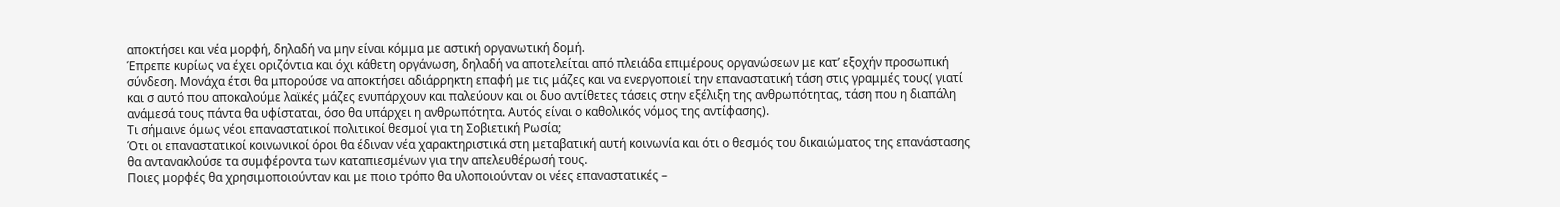αποκτήσει και νέα μορφή, δηλαδή να μην είναι κόμμα με αστική οργανωτική δομή.
Έπρεπε κυρίως να έχει οριζόντια και όχι κάθετη οργάνωση, δηλαδή να αποτελείται από πλειάδα επιμέρους οργανώσεων με κατ’ εξοχήν προσωπική σύνδεση. Μονάχα έτσι θα μπορούσε να αποκτήσει αδιάρρηκτη επαφή με τις μάζες και να ενεργοποιεί την επαναστατική τάση στις γραμμές τους( γιατί και σ αυτό που αποκαλούμε λαϊκές μάζες ενυπάρχουν και παλεύουν και οι δυο αντίθετες τάσεις στην εξέλιξη της ανθρωπότητας, τάση που η διαπάλη ανάμεσά τους πάντα θα υφίσταται, όσο θα υπάρχει η ανθρωπότητα. Αυτός είναι ο καθολικός νόμος της αντίφασης).
Τι σήμαινε όμως νέοι επαναστατικοί πολιτικοί θεσμοί για τη Σοβιετική Ρωσία;
Ότι οι επαναστατικοί κοινωνικοί όροι θα έδιναν νέα χαρακτηριστικά στη μεταβατική αυτή κοινωνία και ότι ο θεσμός του δικαιώματος της επανάστασης θα αντανακλούσε τα συμφέροντα των καταπιεσμένων για την απελευθέρωσή τους.
Ποιες μορφές θα χρησιμοποιούνταν και με ποιο τρόπο θα υλοποιούνταν οι νέες επαναστατικές –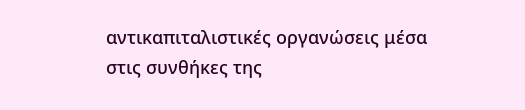αντικαπιταλιστικές οργανώσεις μέσα στις συνθήκες της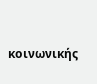κοινωνικής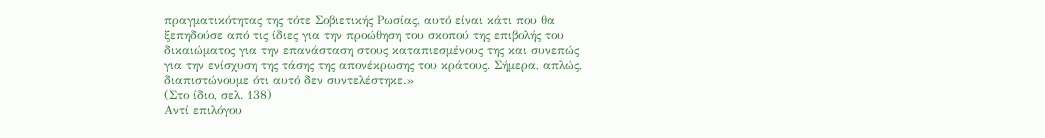πραγματικότητας της τότε Σοβιετικής Ρωσίας, αυτό είναι κάτι που θα ξεπηδούσε από τις ίδιες για την προώθηση του σκοπού της επιβολής του δικαιώματος για την επανάσταση στους καταπιεσμένους της και συνεπώς για την ενίσχυση της τάσης της απονέκρωσης του κράτους. Σήμερα, απλώς, διαπιστώνουμε ότι αυτό δεν συντελέστηκε.»
(Στο ίδιο, σελ. 138)
Αντί επιλόγου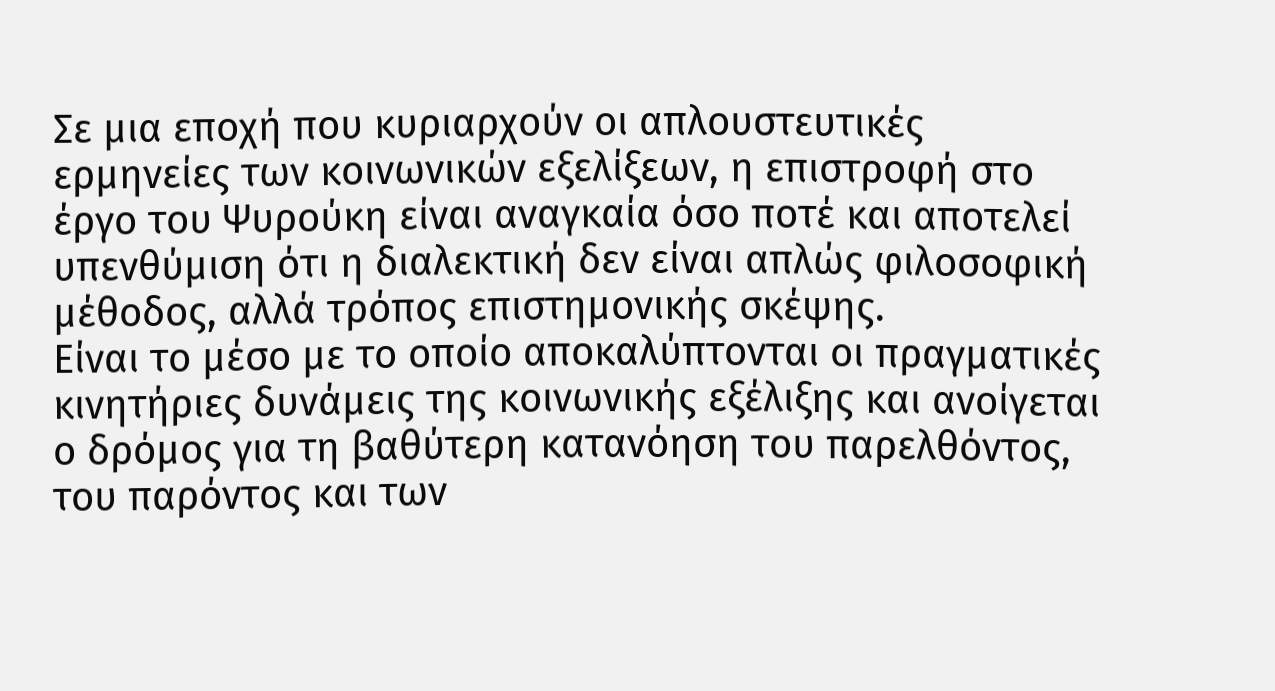Σε μια εποχή που κυριαρχούν οι απλουστευτικές ερμηνείες των κοινωνικών εξελίξεων, η επιστροφή στο έργο του Ψυρούκη είναι αναγκαία όσο ποτέ και αποτελεί υπενθύμιση ότι η διαλεκτική δεν είναι απλώς φιλοσοφική μέθοδος, αλλά τρόπος επιστημονικής σκέψης.
Είναι το μέσο με το οποίο αποκαλύπτονται οι πραγματικές κινητήριες δυνάμεις της κοινωνικής εξέλιξης και ανοίγεται ο δρόμος για τη βαθύτερη κατανόηση του παρελθόντος, του παρόντος και των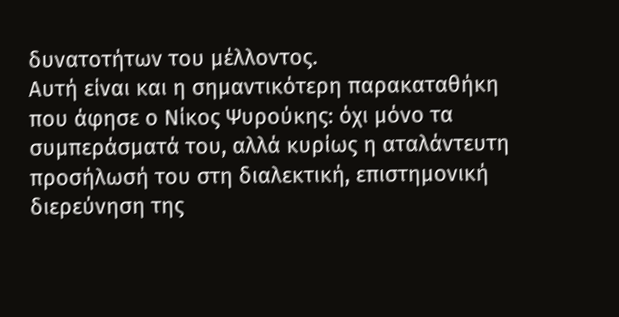δυνατοτήτων του μέλλοντος.
Αυτή είναι και η σημαντικότερη παρακαταθήκη που άφησε ο Νίκος Ψυρούκης: όχι μόνο τα συμπεράσματά του, αλλά κυρίως η αταλάντευτη προσήλωσή του στη διαλεκτική, επιστημονική διερεύνηση της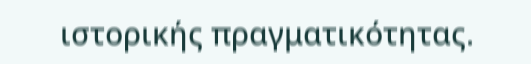ιστορικής πραγματικότητας.